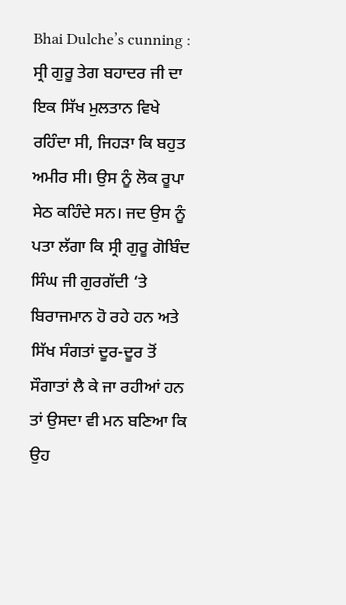Bhai Dulche’s cunning : ਸ੍ਰੀ ਗੁਰੂ ਤੇਗ ਬਹਾਦਰ ਜੀ ਦਾ ਇਕ ਸਿੱਖ ਮੁਲਤਾਨ ਵਿਖੇ ਰਹਿੰਦਾ ਸੀ, ਜਿਹੜਾ ਕਿ ਬਹੁਤ ਅਮੀਰ ਸੀ। ਉਸ ਨੂੰ ਲੋਕ ਰੂਪਾ ਸੇਠ ਕਹਿੰਦੇ ਸਨ। ਜਦ ਉਸ ਨੂੰ ਪਤਾ ਲੱਗਾ ਕਿ ਸ੍ਰੀ ਗੁਰੂ ਗੋਬਿੰਦ ਸਿੰਘ ਜੀ ਗੁਰਗੱਦੀ ‘ਤੇ ਬਿਰਾਜਮਾਨ ਹੋ ਰਹੇ ਹਨ ਅਤੇ ਸਿੱਖ ਸੰਗਤਾਂ ਦੂਰ-ਦੂਰ ਤੋਂ ਸੌਗਾਤਾਂ ਲੈ ਕੇ ਜਾ ਰਹੀਆਂ ਹਨ ਤਾਂ ਉਸਦਾ ਵੀ ਮਨ ਬਣਿਆ ਕਿ ਉਹ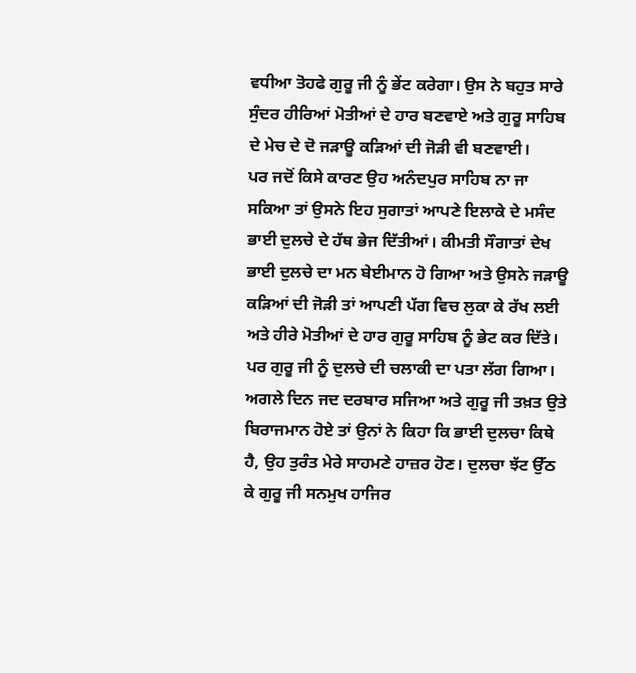ਵਧੀਆ ਤੋਹਫੇ ਗੁਰੂ ਜੀ ਨੂੰ ਭੇਂਟ ਕਰੇਗਾ। ਉਸ ਨੇ ਬਹੁਤ ਸਾਰੇ ਸੁੰਦਰ ਹੀਰਿਆਂ ਮੋਤੀਆਂ ਦੇ ਹਾਰ ਬਣਵਾਏ ਅਤੇ ਗੁਰੂ ਸਾਹਿਬ ਦੇ ਮੇਚ ਦੇ ਦੋ ਜੜਾਊ ਕੜਿਆਂ ਦੀ ਜੋੜੀ ਵੀ ਬਣਵਾਈ।
ਪਰ ਜਦੋਂ ਕਿਸੇ ਕਾਰਣ ਉਹ ਅਨੰਦਪੁਰ ਸਾਹਿਬ ਨਾ ਜਾ ਸਕਿਆ ਤਾਂ ਉਸਨੇ ਇਹ ਸੁਗਾਤਾਂ ਆਪਣੇ ਇਲਾਕੇ ਦੇ ਮਸੰਦ ਭਾਈ ਦੁਲਚੇ ਦੇ ਹੱਥ ਭੇਜ ਦਿੱਤੀਆਂ। ਕੀਮਤੀ ਸੌਗਾਤਾਂ ਦੇਖ ਭਾਈ ਦੁਲਚੇ ਦਾ ਮਨ ਬੇਈਮਾਨ ਹੋ ਗਿਆ ਅਤੇ ਉਸਨੇ ਜੜਾਊ ਕੜਿਆਂ ਦੀ ਜੋੜੀ ਤਾਂ ਆਪਣੀ ਪੱਗ ਵਿਚ ਲੁਕਾ ਕੇ ਰੱਖ ਲਈ ਅਤੇ ਹੀਰੇ ਮੋਤੀਆਂ ਦੇ ਹਾਰ ਗੁਰੂ ਸਾਹਿਬ ਨੂੰ ਭੇਟ ਕਰ ਦਿੱਤੇ। ਪਰ ਗੁਰੂ ਜੀ ਨੂੰ ਦੁਲਚੇ ਦੀ ਚਲਾਕੀ ਦਾ ਪਤਾ ਲੱਗ ਗਿਆ। ਅਗਲੇ ਦਿਨ ਜਦ ਦਰਬਾਰ ਸਜਿਆ ਅਤੇ ਗੁਰੂ ਜੀ ਤਖ਼ਤ ਉਤੇ ਬਿਰਾਜਮਾਨ ਹੋਏ ਤਾਂ ਉਨਾਂ ਨੇ ਕਿਹਾ ਕਿ ਭਾਈ ਦੁਲਚਾ ਕਿਥੇ ਹੈ, ਉਹ ਤੁਰੰਤ ਮੇਰੇ ਸਾਹਮਣੇ ਹਾਜ਼ਰ ਹੋਣ। ਦੁਲਚਾ ਝੱਟ ਉੱਠ ਕੇ ਗੁਰੂ ਜੀ ਸਨਮੁਖ ਹਾਜਿਰ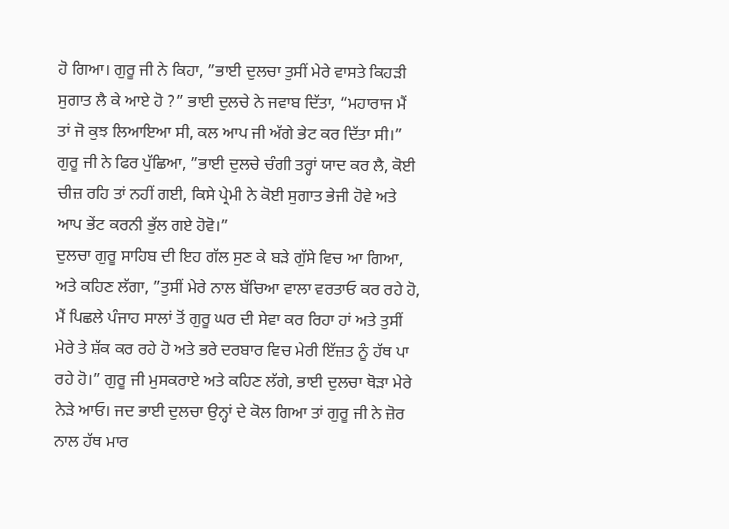ਹੋ ਗਿਆ। ਗੁਰੂ ਜੀ ਨੇ ਕਿਹਾ, ”ਭਾਈ ਦੁਲਚਾ ਤੁਸੀਂ ਮੇਰੇ ਵਾਸਤੇ ਕਿਹੜੀ ਸੁਗਾਤ ਲੈ ਕੇ ਆਏ ਹੋ ?” ਭਾਈ ਦੁਲਚੇ ਨੇ ਜਵਾਬ ਦਿੱਤਾ, “ਮਹਾਰਾਜ ਮੈਂ ਤਾਂ ਜੋ ਕੁਝ ਲਿਆਇਆ ਸੀ, ਕਲ ਆਪ ਜੀ ਅੱਗੇ ਭੇਟ ਕਰ ਦਿੱਤਾ ਸੀ।” ਗੁਰੂ ਜੀ ਨੇ ਫਿਰ ਪੁੱਛਿਆ, ”ਭਾਈ ਦੁਲਚੇ ਚੰਗੀ ਤਰ੍ਹਾਂ ਯਾਦ ਕਰ ਲੈ, ਕੋਈ ਚੀਜ਼ ਰਹਿ ਤਾਂ ਨਹੀਂ ਗਈ, ਕਿਸੇ ਪ੍ਰੇਮੀ ਨੇ ਕੋਈ ਸੁਗਾਤ ਭੇਜੀ ਹੋਵੇ ਅਤੇ ਆਪ ਭੇਂਟ ਕਰਨੀ ਭੁੱਲ ਗਏ ਹੋਵੋ।”
ਦੁਲਚਾ ਗੁਰੂ ਸਾਹਿਬ ਦੀ ਇਹ ਗੱਲ ਸੁਣ ਕੇ ਬੜੇ ਗੁੱਸੇ ਵਿਚ ਆ ਗਿਆ, ਅਤੇ ਕਹਿਣ ਲੱਗਾ, ”ਤੁਸੀਂ ਮੇਰੇ ਨਾਲ ਬੱਚਿਆ ਵਾਲਾ ਵਰਤਾਓ ਕਰ ਰਹੇ ਹੋ, ਮੈਂ ਪਿਛਲੇ ਪੰਜਾਹ ਸਾਲਾਂ ਤੋਂ ਗੁਰੂ ਘਰ ਦੀ ਸੇਵਾ ਕਰ ਰਿਹਾ ਹਾਂ ਅਤੇ ਤੁਸੀਂ ਮੇਰੇ ਤੇ ਸ਼ੱਕ ਕਰ ਰਹੇ ਹੋ ਅਤੇ ਭਰੇ ਦਰਬਾਰ ਵਿਚ ਮੇਰੀ ਇੱਜ਼ਤ ਨੂੰ ਹੱਥ ਪਾ ਰਹੇ ਹੋ।” ਗੁਰੂ ਜੀ ਮੁਸਕਰਾਏ ਅਤੇ ਕਹਿਣ ਲੱਗੇ, ਭਾਈ ਦੁਲਚਾ ਥੋੜਾ ਮੇਰੇ ਨੇੜੇ ਆਓ। ਜਦ ਭਾਈ ਦੁਲਚਾ ਉਨ੍ਹਾਂ ਦੇ ਕੋਲ ਗਿਆ ਤਾਂ ਗੁਰੂ ਜੀ ਨੇ ਜ਼ੋਰ ਨਾਲ ਹੱਥ ਮਾਰ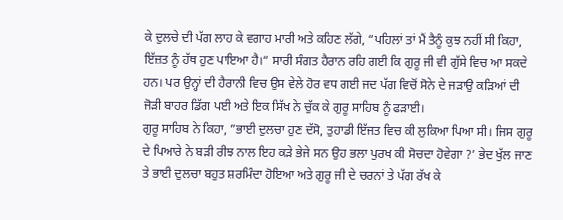ਕੇ ਦੁਲਚੇ ਦੀ ਪੱਗ ਲਾਹ ਕੇ ਵਗਾਹ ਮਾਰੀ ਅਤੇ ਕਹਿਣ ਲੱਗੇ, “ਪਹਿਲਾਂ ਤਾਂ ਮੈਂ ਤੈਨੂੰ ਕੁਝ ਨਹੀਂ ਸੀ ਕਿਹਾ, ਇੱਜ਼ਤ ਨੂੰ ਹੱਥ ਹੁਣ ਪਾਇਆ ਹੈ।“ ਸਾਰੀ ਸੰਗਤ ਹੈਰਾਨ ਰਹਿ ਗਈ ਕਿ ਗੁਰੂ ਜੀ ਵੀ ਗੁੱਸੇ ਵਿਚ ਆ ਸਕਦੇ ਹਨ। ਪਰ ਉਨ੍ਹਾਂ ਦੀ ਹੈਰਾਨੀ ਵਿਚ ਉਸ ਵੇਲੇ ਹੋਰ ਵਧ ਗਈ ਜਦ ਪੱਗ ਵਿਚੋਂ ਸੋਨੇ ਦੇ ਜੜਾਉ ਕੜਿਆਂ ਦੀ ਜੋੜੀ ਬਾਹਰ ਡਿੱਗ ਪਈ ਅਤੇ ਇਕ ਸਿੱਖ ਨੇ ਚੁੱਕ ਕੇ ਗੁਰੂ ਸਾਹਿਬ ਨੂੰ ਫੜਾਈ।
ਗੁਰੂ ਸਾਹਿਬ ਨੇ ਕਿਹਾ, ”ਭਾਈ ਦੁਲਚਾ ਹੁਣ ਦੱਸੋ, ਤੁਹਾਡੀ ਇੱਜਤ ਵਿਚ ਕੀ ਲੁਕਿਆ ਪਿਆ ਸੀ। ਜਿਸ ਗੁਰੂ ਦੇ ਪਿਆਰੇ ਨੇ ਬੜੀ ਰੀਝ ਨਾਲ ਇਹ ਕੜੇ ਭੇਜੇ ਸਨ ਉਹ ਭਲਾ ਪੁਰਖ ਕੀ ਸੋਚਦਾ ਹੋਵੇਗਾ ?’ ਭੇਦ ਖੁੱਲ ਜਾਣ ਤੇ ਭਾਈ ਦੁਲਚਾ ਬਹੁਤ ਸ਼ਰਮਿੰਦਾ ਹੋਇਆ ਅਤੇ ਗੁਰੂ ਜੀ ਦੇ ਚਰਨਾਂ ਤੇ ਪੱਗ ਰੱਖ ਕੇ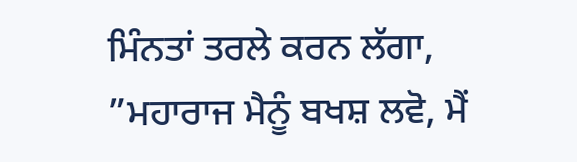ਮਿੰਨਤਾਂ ਤਰਲੇ ਕਰਨ ਲੱਗਾ, ”ਮਹਾਰਾਜ ਮੈਨੂੰ ਬਖਸ਼ ਲਵੋ, ਮੈਂ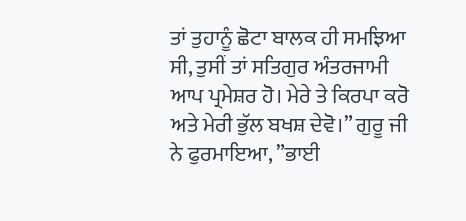ਤਾਂ ਤੁਹਾਨੂੰ ਛੋਟਾ ਬਾਲਕ ਹੀ ਸਮਝਿਆ ਸੀ, ਤੁਸੀਂ ਤਾਂ ਸਤਿਗੁਰ ਅੰਤਰਜਾਮੀ ਆਪ ਪ੍ਰਮੇਸ਼ਰ ਹੋ। ਮੇਰੇ ਤੇ ਕਿਰਪਾ ਕਰੋ ਅਤੇ ਮੇਰੀ ਭੁੱਲ ਬਖਸ਼ ਦੇਵੋ।” ਗੁਰੂ ਜੀ ਨੇ ਫੁਰਮਾਇਆ, ”ਭਾਈ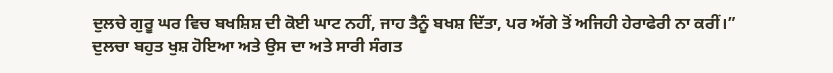ਦੁਲਚੇ ਗੁਰੂ ਘਰ ਵਿਚ ਬਖਸ਼ਿਸ਼ ਦੀ ਕੋਈ ਘਾਟ ਨਹੀਂ, ਜਾਹ ਤੈਨੂੰ ਬਖਸ਼ ਦਿੱਤਾ, ਪਰ ਅੱਗੇ ਤੋਂ ਅਜਿਹੀ ਹੇਰਾਫੇਰੀ ਨਾ ਕਰੀਂ।” ਦੁਲਚਾ ਬਹੁਤ ਖੁਸ਼ ਹੋਇਆ ਅਤੇ ਉਸ ਦਾ ਅਤੇ ਸਾਰੀ ਸੰਗਤ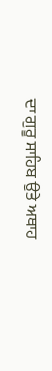ਦਾ ਗੁਰੂ ਸਾਹਿਬ ਉਤੇ ਅਥਾਹ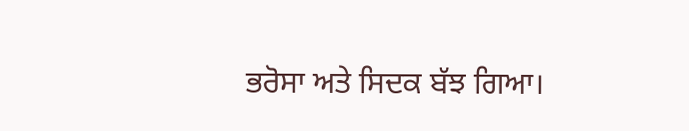ਭਰੋਸਾ ਅਤੇ ਸਿਦਕ ਬੱਝ ਗਿਆ।